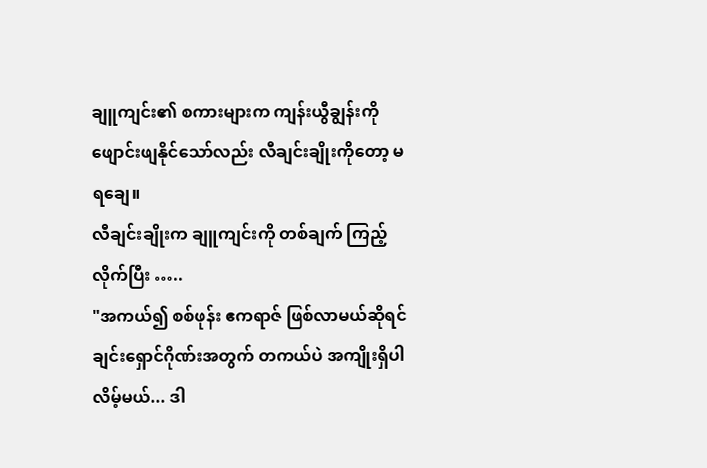ချူကျင်း၏ စကားများက ကျန်းယွီချွန်းကို ဖျောင်းဖျနိုင်သော်လည်း လီချင်းချိုးကိုတော့ မရချေ။
လီချင်းချိုးက ချူကျင်းကို တစ်ချက် ကြည့်လိုက်ပြီး …..
"အကယ်၍ စစ်ဖုန်း ဧကရာဇ် ဖြစ်လာမယ်ဆိုရင် ချင်းရှောင်ဂိုဏ်းအတွက် တကယ်ပဲ အကျိုးရှိပါလိမ့်မယ်... ဒါ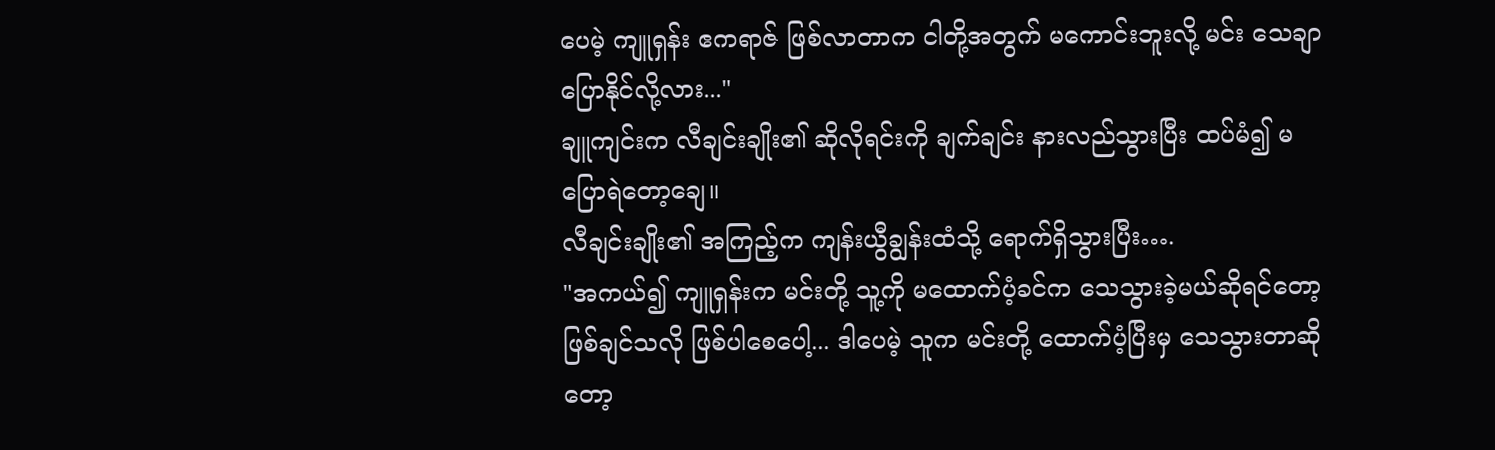ပေမဲ့ ကျူရှန်း ဧကရာဇ် ဖြစ်လာတာက ငါတို့အတွက် မကောင်းဘူးလို့ မင်း သေချာ ပြောနိုင်လို့လား..."
ချူကျင်းက လီချင်းချိုး၏ ဆိုလိုရင်းကို ချက်ချင်း နားလည်သွားပြီး ထပ်မံ၍ မပြောရဲတော့ချေ။
လီချင်းချိုး၏ အကြည့်က ကျန်းယွီချွန်းထံသို့ ရောက်ရှိသွားပြီး….
"အကယ်၍ ကျူရှန်းက မင်းတို့ သူ့ကို မထောက်ပံ့ခင်က သေသွားခဲ့မယ်ဆိုရင်တော့ ဖြစ်ချင်သလို ဖြစ်ပါစေပေါ့... ဒါပေမဲ့ သူက မင်းတို့ ထောက်ပံ့ပြီးမှ သေသွားတာဆိုတော့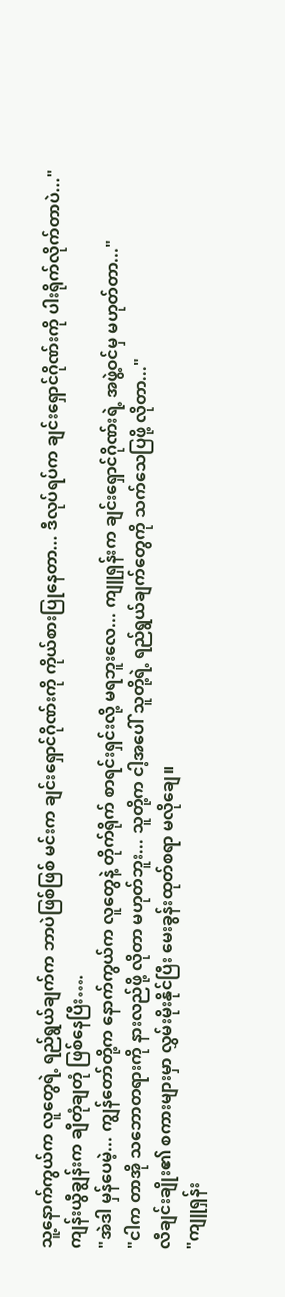သူ့နောက်ကွယ်က လူတွေရဲ့ ရည်ရွယ်ချက်က ဘာပဲဖြစ်ဖြစ် မင်းက ချင်းရှောင်ဂိုဏ်းကို ကိုယ်စားပြုနေတာ... ဒီလုပ်ရပ်က ချင်းရှောင်ဂိုဏ်းကို ပါးရိုက်လိုက်တာပဲ..."
ကျန်းယွီချွန်းက ချီတုံချတုံ ဖြစ်နေပြီး….
"အဲဒါ မှန်ပေမဲ့... ကျွန်တော်တို့က နောက်ကွယ်က လူတွေနဲ့ တိုက်ရိုက် စာရင်းရှင်းလို့ မရဘူးလေ... ကျူရှန်းက ချင်းရှောင်ဂိုဏ်းရဲ့ အဖွဲ့ဝင်မှ မဟုတ်တာ..."
"ငါက တာအို သဘောတရားကို နားလည်ဖို့ လိုတာ မဟုတ်ဘူး... သူတို့က ငါ့အပေါ် သူတို့ရဲ့ ရည်ရွယ်ချက်တွေကို သက်သေပြဖို့ လိုတာ..."
လီချင်းချိုး၏ စကားများမှာ လွှမ်းမိုးနိုင်ပြီး မေးခွန်းထုတ်စရာ မလိုချေ။
"ကျူရှန်း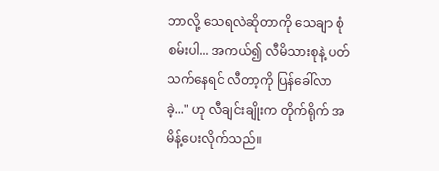ဘာလို့ သေရလဲဆိုတာကို သေချာ စုံစမ်းပါ... အကယ်၍ လီမိသားစုနဲ့ ပတ်သက်နေရင် လီတာ့ကို ပြန်ခေါ်လာခဲ့..." ဟု လီချင်းချိုးက တိုက်ရိုက် အမိန့်ပေးလိုက်သည်။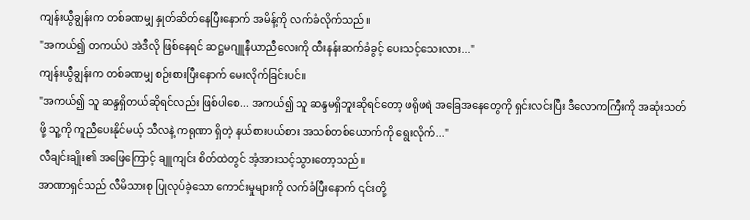ကျန်းယွီချွန်းက တစ်ခဏမျှ နှုတ်ဆိတ်နေပြီးနောက် အမိန့်ကို လက်ခံလိုက်သည်။
"အကယ်၍ တကယ်ပဲ အဲဒီလို ဖြစ်နေရင် ဆဋ္ဌမဂျူနီယာညီလေးကို ထီးနန်းဆက်ခံခွင့် ပေးသင့်သေးလား..."
ကျန်းယွီချွန်းက တစ်ခဏမျှ စဉ်းစားပြီးနောက် မေးလိုက်ခြင်းပင်။
"အကယ်၍ သူ ဆန္ဒရှိတယ်ဆိုရင်လည်း ဖြစ်ပါစေ... အကယ်၍ သူ ဆန္ဒမရှိဘူးဆိုရင်တော့ ဖရိုဖရဲ အခြေအနေတွေကို ရှင်းလင်းပြီး ဒီလောကကြီးကို အဆုံးသတ်ဖို့ သူ့ကို ကူညီပေးနိုင်မယ့် သီလနဲ့ ကရုဏာ ရှိတဲ့ နယ်စားပယ်စား အသစ်တစ်ယောက်ကို ရွေးလိုက်..."
လီချင်းချိုး၏ အဖြေကြောင့် ချူကျင်း စိတ်ထဲတွင် အံ့အားသင့်သွားတော့သည်။
အာဏာရှင်သည် လီမိသားစု ပြုလုပ်ခဲ့သော ကောင်းမှုများကို လက်ခံပြီးနောက် ၎င်းတို့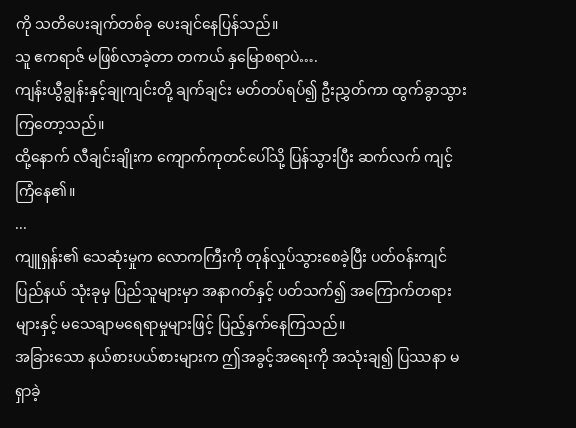ကို သတိပေးချက်တစ်ခု ပေးချင်နေပြန်သည်။
သူ ဧကရာဇ် မဖြစ်လာခဲ့တာ တကယ် နှမြောစရာပဲ….
ကျန်းယွီချွန်းနှင့်ချုကျင်းတို့ ချက်ချင်း မတ်တပ်ရပ်၍ ဦးညွှတ်ကာ ထွက်ခွာသွားကြတော့သည်။
ထို့နောက် လီချင်းချိုးက ကျောက်ကုတင်ပေါ်သို့ ပြန်သွားပြီး ဆက်လက် ကျင့်ကြံနေ၏။
...
ကျူရှန်း၏ သေဆုံးမှုက လောကကြီးကို တုန်လှုပ်သွားစေခဲ့ပြီး ပတ်ဝန်းကျင် ပြည်နယ် သုံးခုမှ ပြည်သူများမှာ အနာဂတ်နှင့် ပတ်သက်၍ အကြောက်တရားများနှင့် မသေချာမရေရာမှုများဖြင့် ပြည့်နှက်နေကြသည်။
အခြားသော နယ်စားပယ်စားများက ဤအခွင့်အရေးကို အသုံးချ၍ ပြဿနာ မရှာခဲ့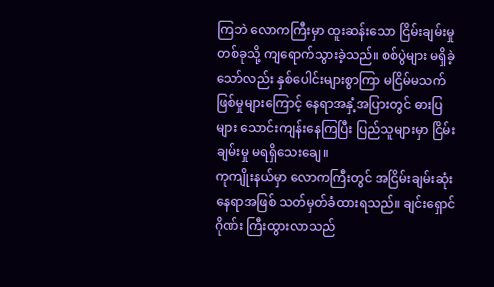ကြဘဲ လောကကြီးမှာ ထူးဆန်းသော ငြိမ်းချမ်းမှုတစ်ခုသို့ ကျရောက်သွားခဲ့သည်။ စစ်ပွဲများ မရှိခဲ့သော်လည်း နှစ်ပေါင်းများစွာကြာ မငြိမ်မသက် ဖြစ်မှုများကြောင့် နေရာအနှံ့အပြားတွင် ဓားပြများ သောင်းကျန်းနေကြပြီး ပြည်သူများမှာ ငြိမ်းချမ်းမှု မရရှိသေးချေ။
ကုကျိုးနယ်မှာ လောကကြီးတွင် အငြိမ်းချမ်းဆုံး နေရာအဖြစ် သတ်မှတ်ခံထားရသည်။ ချင်းရှောင်ဂိုဏ်း ကြီးထွားလာသည်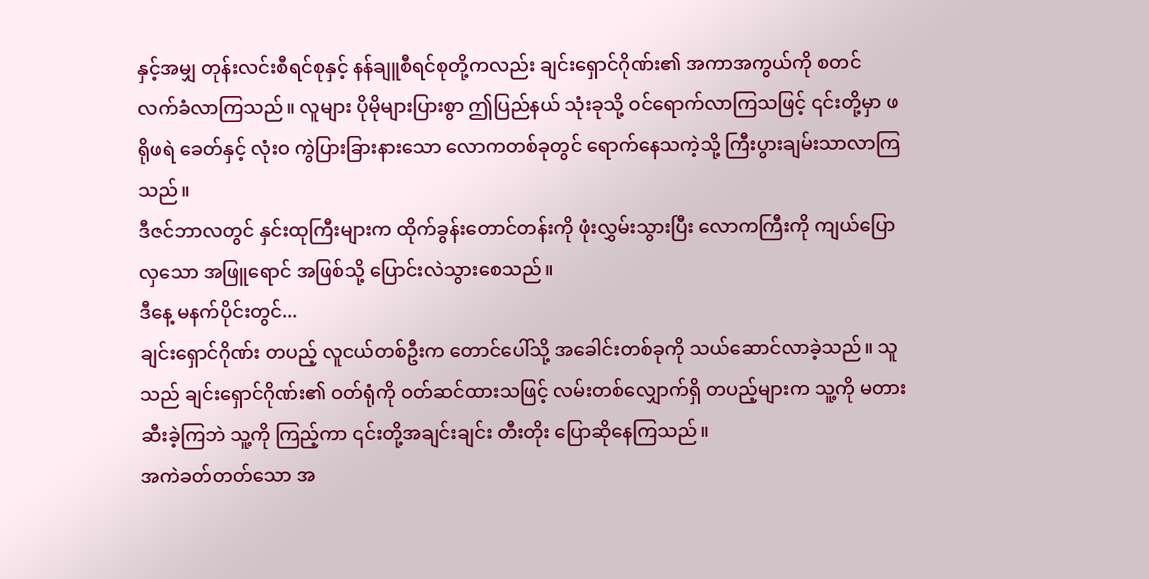နှင့်အမျှ တုန်းလင်းစီရင်စုနှင့် နန်ချူစီရင်စုတို့ကလည်း ချင်းရှောင်ဂိုဏ်း၏ အကာအကွယ်ကို စတင် လက်ခံလာကြသည်။ လူများ ပိုမိုများပြားစွာ ဤပြည်နယ် သုံးခုသို့ ဝင်ရောက်လာကြသဖြင့် ၎င်းတို့မှာ ဖရိုဖရဲ ခေတ်နှင့် လုံးဝ ကွဲပြားခြားနားသော လောကတစ်ခုတွင် ရောက်နေသကဲ့သို့ ကြီးပွားချမ်းသာလာကြသည်။
ဒီဇင်ဘာလတွင် နှင်းထုကြီးများက ထိုက်ခွန်းတောင်တန်းကို ဖုံးလွှမ်းသွားပြီး လောကကြီးကို ကျယ်ပြောလှသော အဖြူရောင် အဖြစ်သို့ ပြောင်းလဲသွားစေသည်။
ဒီနေ့ မနက်ပိုင်းတွင်...
ချင်းရှောင်ဂိုဏ်း တပည့် လူငယ်တစ်ဦးက တောင်ပေါ်သို့ အခေါင်းတစ်ခုကို သယ်ဆောင်လာခဲ့သည်။ သူသည် ချင်းရှောင်ဂိုဏ်း၏ ဝတ်ရုံကို ဝတ်ဆင်ထားသဖြင့် လမ်းတစ်လျှောက်ရှိ တပည့်များက သူ့ကို မတားဆီးခဲ့ကြဘဲ သူ့ကို ကြည့်ကာ ၎င်းတို့အချင်းချင်း တီးတိုး ပြောဆိုနေကြသည်။
အကဲခတ်တတ်သော အ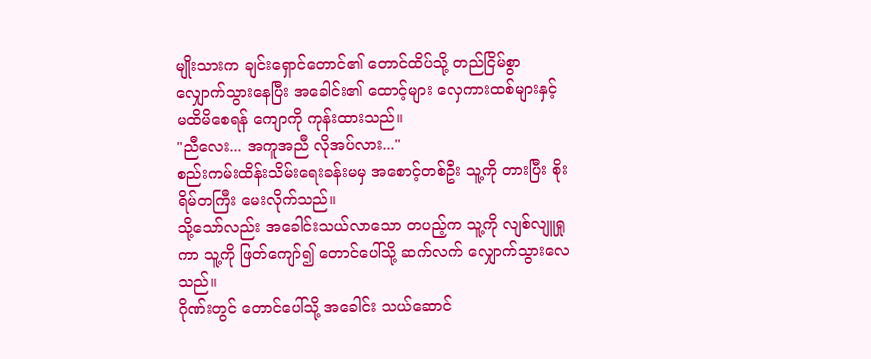မျိုးသားက ချင်းရှောင်တောင်၏ တောင်ထိပ်သို့ တည်ငြိမ်စွာ လျှောက်သွားနေပြီး အခေါင်း၏ ထောင့်များ လှေကားထစ်များနှင့် မထိမိစေရန် ကျောကို ကုန်းထားသည်။
"ညီလေး... အကူအညီ လိုအပ်လား..."
စည်းကမ်းထိန်းသိမ်းရေးခန်းမမှ အစောင့်တစ်ဦး သူ့ကို တားပြီး စိုးရိမ်တကြီး မေးလိုက်သည်။
သို့သော်လည်း အခေါင်းသယ်လာသော တပည့်က သူ့ကို လျစ်လျူရှုကာ သူ့ကို ဖြတ်ကျော်၍ တောင်ပေါ်သို့ ဆက်လက် လျှောက်သွားလေသည်။
ဂိုဏ်းတွင် တောင်ပေါ်သို့ အခေါင်း သယ်ဆောင်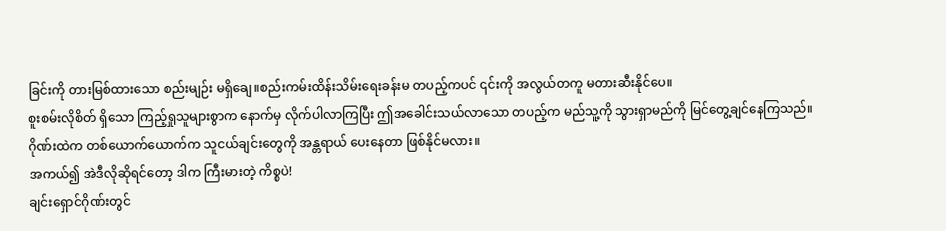ခြင်းကို တားမြစ်ထားသော စည်းမျဉ်း မရှိချေ။စည်းကမ်းထိန်းသိမ်းရေးခန်းမ တပည့်ကပင် ၎င်းကို အလွယ်တကူ မတားဆီးနိုင်ပေ။
စူးစမ်းလိုစိတ် ရှိသော ကြည့်ရှုသူများစွာက နောက်မှ လိုက်ပါလာကြပြီး ဤအခေါင်းသယ်လာသော တပည့်က မည်သူ့ကို သွားရှာမည်ကို မြင်တွေ့ချင်နေကြသည်။
ဂိုဏ်းထဲက တစ်ယောက်ယောက်က သူငယ်ချင်းတွေကို အန္တရာယ် ပေးနေတာ ဖြစ်နိုင်မလား။
အကယ်၍ အဲဒီလိုဆိုရင်တော့ ဒါက ကြီးမားတဲ့ ကိစ္စပဲ!
ချင်းရှောင်ဂိုဏ်းတွင်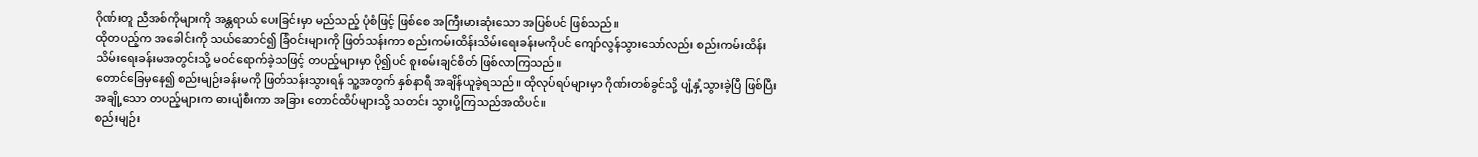ဂိုဏ်းတူ ညီအစ်ကိုများကို အန္တရာယ် ပေးခြင်းမှာ မည်သည့် ပုံစံဖြင့် ဖြစ်စေ အကြီးမားဆုံးသော အပြစ်ပင် ဖြစ်သည်။
ထိုတပည့်က အခေါင်းကို သယ်ဆောင်၍ ခြံဝင်းများကို ဖြတ်သန်းကာ စည်းကမ်းထိန်းသိမ်းရေးခန်းမကိုပင် ကျော်လွန်သွားသော်လည်း စည်းကမ်းထိန်းသိမ်းရေးခန်းမအတွင်းသို့ မဝင်ရောက်ခဲ့သဖြင့် တပည့်များမှာ ပို၍ပင် စူးစမ်းချင်စိတ် ဖြစ်လာကြသည်။
တောင်ခြေမှနေ၍ စည်းမျဉ်းခန်းမကို ဖြတ်သန်းသွားရန် သူ့အတွက် နှစ်နာရီ အချိန်ယူခဲ့ရသည်။ ထိုလုပ်ရပ်များမှာ ဂိုဏ်းတစ်ခွင်သို့ ပျံ့နှံ့သွားခဲ့ပြီ ဖြစ်ပြီး အချို့သော တပည့်များက ဓားပျံစီးကာ အခြား တောင်ထိပ်များသို့ သတင်း သွားပို့ကြသည်အထိပင်။
စည်းမျဉ်း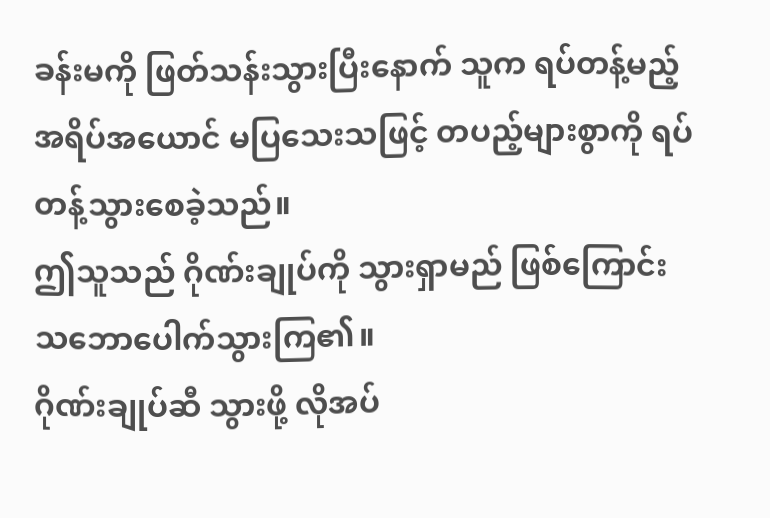ခန်းမကို ဖြတ်သန်းသွားပြီးနောက် သူက ရပ်တန့်မည့် အရိပ်အယောင် မပြသေးသဖြင့် တပည့်များစွာကို ရပ်တန့်သွားစေခဲ့သည်။
ဤသူသည် ဂိုဏ်းချုပ်ကို သွားရှာမည် ဖြစ်ကြောင်း သဘောပေါက်သွားကြ၏။
ဂိုဏ်းချုပ်ဆီ သွားဖို့ လိုအပ်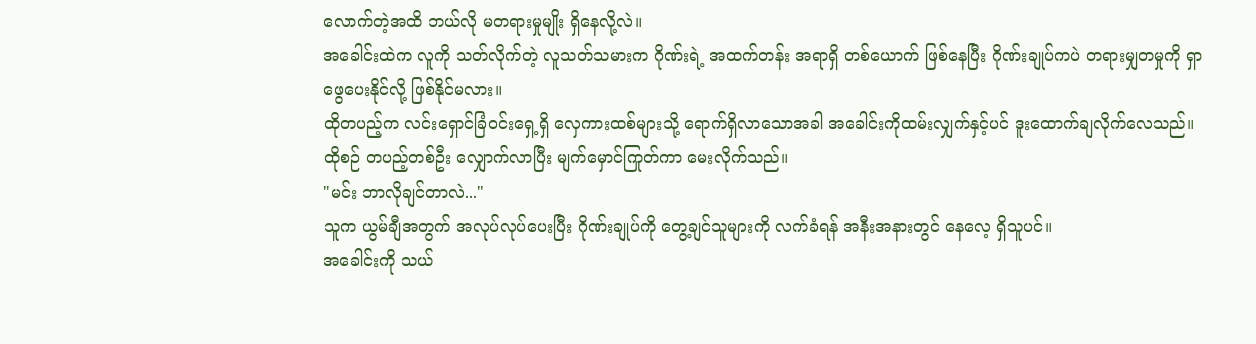လောက်တဲ့အထိ ဘယ်လို မတရားမှုမျိုး ရှိနေလို့လဲ။
အခေါင်းထဲက လူကို သတ်လိုက်တဲ့ လူသတ်သမားက ဂိုဏ်းရဲ့ အထက်တန်း အရာရှိ တစ်ယောက် ဖြစ်နေပြီး ဂိုဏ်းချုပ်ကပဲ တရားမျှတမှုကို ရှာဖွေပေးနိုင်လို့ ဖြစ်နိုင်မလား။
ထိုတပည့်က လင်းရှောင်ခြံဝင်းရှေ့ရှိ လှေကားထစ်များသို့ ရောက်ရှိလာသောအခါ အခေါင်းကိုထမ်းလျှက်နှင့်ပင် ဒူးထောက်ချလိုက်လေသည်။
ထိုစဉ် တပည့်တစ်ဦး လျှောက်လာပြီး မျက်မှောင်ကြုတ်ကာ မေးလိုက်သည်။
"မင်း ဘာလိုချင်တာလဲ..."
သူက ယွမ်ချီအတွက် အလုပ်လုပ်ပေးပြီး ဂိုဏ်းချုပ်ကို တွေ့ချင်သူများကို လက်ခံရန် အနီးအနားတွင် နေလေ့ ရှိသူပင်။
အခေါင်းကို သယ်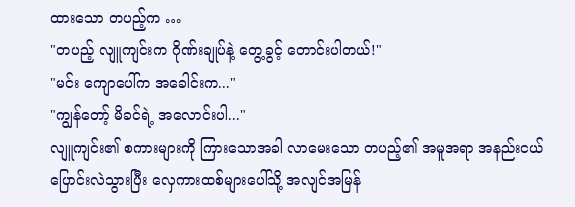ထားသော တပည့်က …
"တပည့် လျူကျင်းက ဂိုဏ်းချုပ်နဲ့ တွေ့ခွင့် တောင်းပါတယ်!"
"မင်း ကျောပေါ်က အခေါင်းက..."
"ကျွန်တော့် မိခင်ရဲ့ အလောင်းပါ..."
လျူကျင်း၏ စကားများကို ကြားသောအခါ လာမေးသော တပည့်၏ အမူအရာ အနည်းငယ် ပြောင်းလဲသွားပြီး လှေကားထစ်များပေါ်သို့ အလျင်အမြန်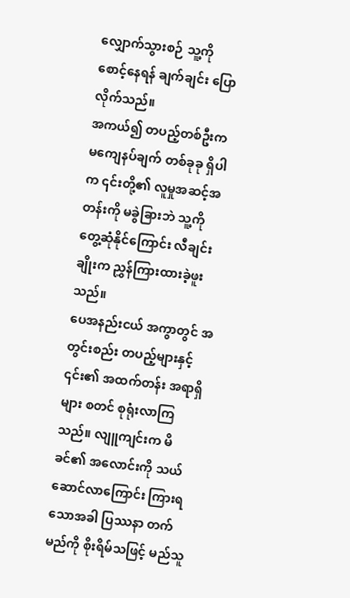လျှောက်သွားစဉ် သူ့ကို စောင့်နေရန် ချက်ချင်း ပြောလိုက်သည်။
အကယ်၍ တပည့်တစ်ဦးက မကျေနပ်ချက် တစ်ခုခု ရှိပါက ၎င်းတို့၏ လူမှုအဆင့်အတန်းကို မခွဲခြားဘဲ သူ့ကို တွေ့ဆုံနိုင်ကြောင်း လီချင်းချိုးက ညွှန်ကြားထားခဲ့ဖူးသည်။
ပေအနည်းငယ် အကွာတွင် အတွင်းစည်း တပည့်များနှင့် ၎င်း၏ အထက်တန်း အရာရှိများ စတင် စုရုံးလာကြသည်။ လျူကျင်းက မိခင်၏ အလောင်းကို သယ်ဆောင်လာကြောင်း ကြားရသောအခါ ပြဿနာ တက်မည်ကို စိုးရိမ်သဖြင့် မည်သူ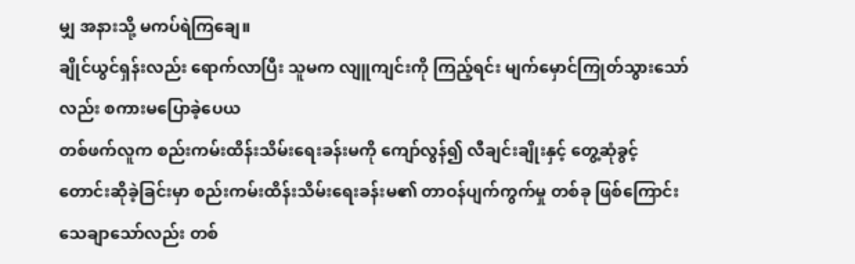မျှ အနားသို့ မကပ်ရဲကြချေ။
ချိုင်ယွင်ရှန်းလည်း ရောက်လာပြီး သူမက လျူကျင်းကို ကြည့်ရင်း မျက်မှောင်ကြုတ်သွားသော်လည်း စကားမပြောခဲ့ပေယ
တစ်ဖက်လူက စည်းကမ်းထိန်းသိမ်းရေးခန်းမကို ကျော်လွန်၍ လီချင်းချိုးနှင့် တွေ့ဆုံခွင့် တောင်းဆိုခဲ့ခြင်းမှာ စည်းကမ်းထိန်းသိမ်းရေးခန်းမ၏ တာဝန်ပျက်ကွက်မှု တစ်ခု ဖြစ်ကြောင်း သေချာသော်လည်း တစ်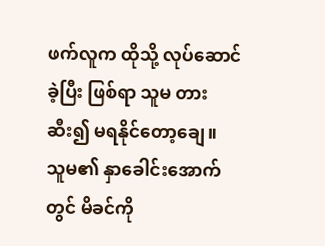ဖက်လူက ထိုသို့ လုပ်ဆောင်ခဲ့ပြီး ဖြစ်ရာ သူမ တားဆီး၍ မရနိုင်တော့ချေ။
သူမ၏ နှာခေါင်းအောက်တွင် မိခင်ကို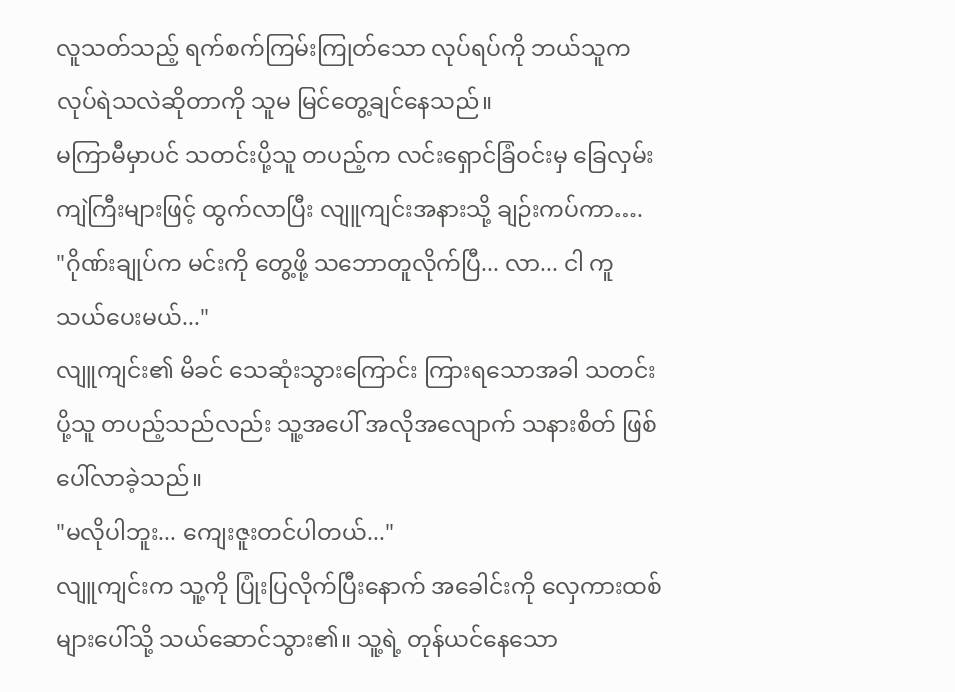လူသတ်သည့် ရက်စက်ကြမ်းကြုတ်သော လုပ်ရပ်ကို ဘယ်သူက လုပ်ရဲသလဲဆိုတာကို သူမ မြင်တွေ့ချင်နေသည်။
မကြာမီမှာပင် သတင်းပို့သူ တပည့်က လင်းရှောင်ခြံဝင်းမှ ခြေလှမ်းကျဲကြီးများဖြင့် ထွက်လာပြီး လျူကျင်းအနားသို့ ချဉ်းကပ်ကာ….
"ဂိုဏ်းချုပ်က မင်းကို တွေ့ဖို့ သဘောတူလိုက်ပြီ... လာ... ငါ ကူသယ်ပေးမယ်..."
လျူကျင်း၏ မိခင် သေဆုံးသွားကြောင်း ကြားရသောအခါ သတင်းပို့သူ တပည့်သည်လည်း သူ့အပေါ် အလိုအလျောက် သနားစိတ် ဖြစ်ပေါ်လာခဲ့သည်။
"မလိုပါဘူး... ကျေးဇူးတင်ပါတယ်..."
လျူကျင်းက သူ့ကို ပြုံးပြလိုက်ပြီးနောက် အခေါင်းကို လှေကားထစ်များပေါ်သို့ သယ်ဆောင်သွား၏။ သူ့ရဲ့ တုန်ယင်နေသော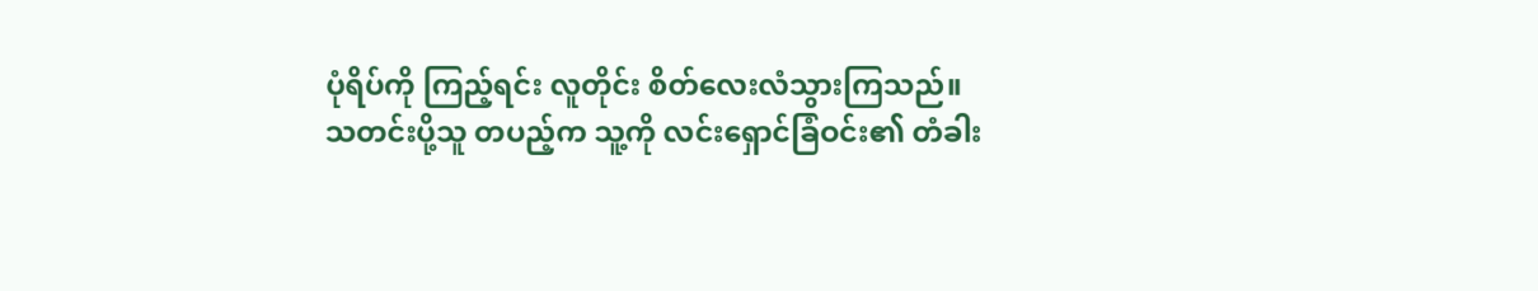ပုံရိပ်ကို ကြည့်ရင်း လူတိုင်း စိတ်လေးလံသွားကြသည်။
သတင်းပို့သူ တပည့်က သူ့ကို လင်းရှောင်ခြံဝင်း၏ တံခါး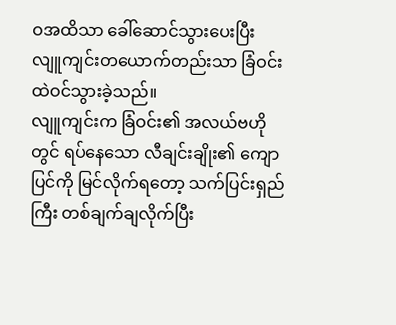ဝအထိသာ ခေါ်ဆောင်သွားပေးပြီး လျူကျင်းတယောက်တည်းသာ ခြံဝင်းထဲဝင်သွားခဲ့သည်။
လျူကျင်းက ခြံဝင်း၏ အလယ်ဗဟိုတွင် ရပ်နေသော လီချင်းချိုး၏ ကျောပြင်ကို မြင်လိုက်ရတော့ သက်ပြင်းရှည်ကြီး တစ်ချက်ချလိုက်ပြီး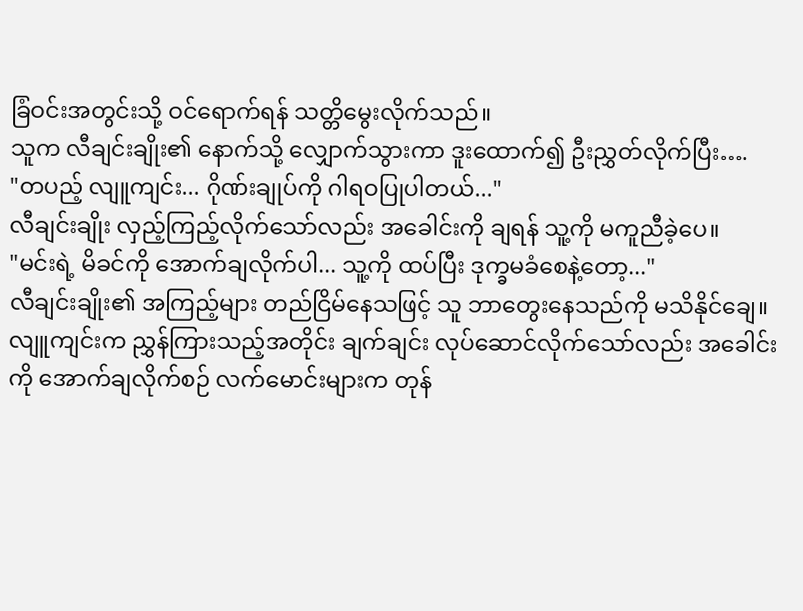ခြံဝင်းအတွင်းသို့ ဝင်ရောက်ရန် သတ္တိမွေးလိုက်သည်။
သူက လီချင်းချိုး၏ နောက်သို့ လျှောက်သွားကာ ဒူးထောက်၍ ဦးညွှတ်လိုက်ပြီး….
"တပည့် လျူကျင်း... ဂိုဏ်းချုပ်ကို ဂါရဝပြုပါတယ်..."
လီချင်းချိုး လှည့်ကြည့်လိုက်သော်လည်း အခေါင်းကို ချရန် သူ့ကို မကူညီခဲ့ပေ။
"မင်းရဲ့ မိခင်ကို အောက်ချလိုက်ပါ... သူ့ကို ထပ်ပြီး ဒုက္ခမခံစေနဲ့တော့..."
လီချင်းချိုး၏ အကြည့်များ တည်ငြိမ်နေသဖြင့် သူ ဘာတွေးနေသည်ကို မသိနိုင်ချေ။
လျူကျင်းက ညွှန်ကြားသည့်အတိုင်း ချက်ချင်း လုပ်ဆောင်လိုက်သော်လည်း အခေါင်းကို အောက်ချလိုက်စဉ် လက်မောင်းများက တုန်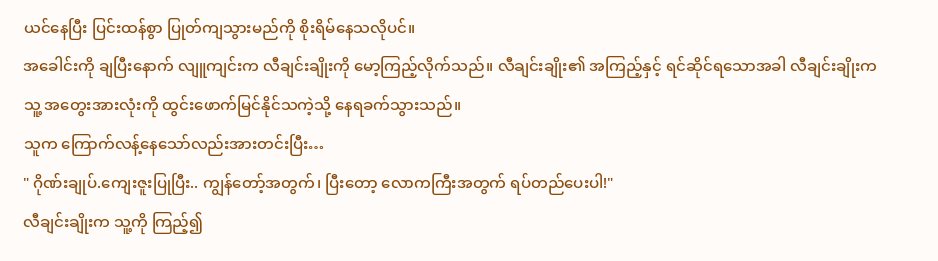ယင်နေပြီး ပြင်းထန်စွာ ပြုတ်ကျသွားမည်ကို စိုးရိမ်နေသလိုပင်။
အခေါင်းကို ချပြီးနောက် လျူကျင်းက လီချင်းချိုးကို မော့ကြည့်လိုက်သည်။ လီချင်းချိုး၏ အကြည့်နှင့် ရင်ဆိုင်ရသောအခါ လီချင်းချိုးက သူ့ အတွေးအားလုံးကို ထွင်းဖောက်မြင်နိုင်သကဲ့သို့ နေရခက်သွားသည်။
သူက ကြောက်လန့်နေသော်လည်းအားတင်းပြီး…
" ဂိုဏ်းချုပ်.ကျေးဇူးပြုပြီး.. ကျွန်တော့်အတွက်၊ ပြီးတော့ လောကကြီးအတွက် ရပ်တည်ပေးပါ!"
လီချင်းချိုးက သူ့ကို ကြည့်၍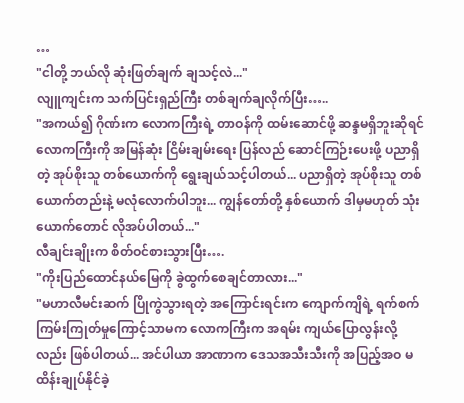…
"ငါတို့ ဘယ်လို ဆုံးဖြတ်ချက် ချသင့်လဲ..."
လျူကျင်းက သက်ပြင်းရှည်ကြီး တစ်ချက်ချလိုက်ပြီး…..
"အကယ်၍ ဂိုဏ်းက လောကကြီးရဲ့ တာဝန်ကို ထမ်းဆောင်ဖို့ ဆန္ဒမရှိဘူးဆိုရင် လောကကြီးကို အမြန်ဆုံး ငြိမ်းချမ်းရေး ပြန်လည် ဆောင်ကြဉ်းပေးဖို့ ပညာရှိတဲ့ အုပ်စိုးသူ တစ်ယောက်ကို ရွေးချယ်သင့်ပါတယ်... ပညာရှိတဲ့ အုပ်စိုးသူ တစ်ယောက်တည်းနဲ့ မလုံလောက်ပါဘူး... ကျွန်တော်တို့ နှစ်ယောက် ဒါမှမဟုတ် သုံးယောက်တောင် လိုအပ်ပါတယ်..."
လီချင်းချိုးက စိတ်ဝင်စားသွားပြီး….
"ကိုးပြည်ထောင်နယ်မြေကို ခွဲထွက်စေချင်တာလား..."
"မဟာလီမင်းဆက် ပြိုကွဲသွားရတဲ့ အကြောင်းရင်းက ကျောက်ကျိရဲ့ ရက်စက်ကြမ်းကြုတ်မှုကြောင့်သာမက လောကကြီးက အရမ်း ကျယ်ပြောလွန်းလို့လည်း ဖြစ်ပါတယ်... အင်ပါယာ အာဏာက ဒေသအသီးသီးကို အပြည့်အဝ မထိန်းချုပ်နိုင်ခဲ့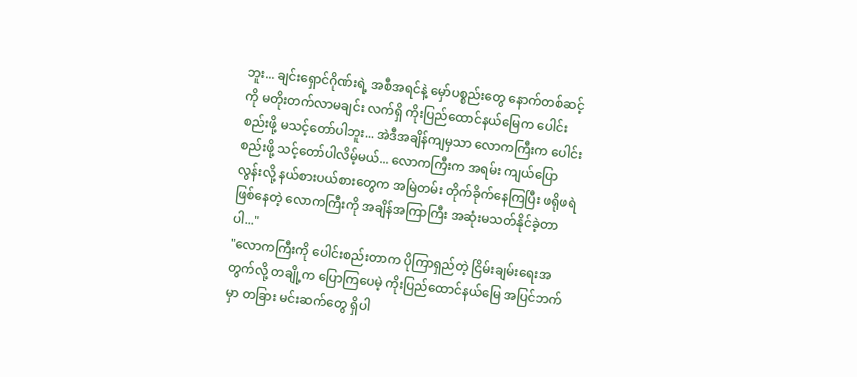ဘူး... ချင်းရှောင်ဂိုဏ်းရဲ့ အစီအရင်နဲ့ မှော်ပစ္စည်းတွေ နောက်တစ်ဆင့်ကို မတိုးတက်လာမချင်း လက်ရှိ ကိုးပြည်ထောင်နယ်မြေက ပေါင်းစည်းဖို့ မသင့်တော်ပါဘူး... အဲဒီအချိန်ကျမှသာ လောကကြီးက ပေါင်းစည်းဖို့ သင့်တော်ပါလိမ့်မယ်... လောကကြီးက အရမ်း ကျယ်ပြောလွန်းလို့ နယ်စားပယ်စားတွေက အမြဲတမ်း တိုက်ခိုက်နေကြပြီး ဖရိုဖရဲ ဖြစ်နေတဲ့ လောကကြီးကို အချိန်အကြာကြီး အဆုံးမသတ်နိုင်ခဲ့တာပါ..."
"လောကကြီးကို ပေါင်းစည်းတာက ပိုကြာရှည်တဲ့ ငြိမ်းချမ်းရေးအတွက်လို့ တချို့က ပြောကြပေမဲ့ ကိုးပြည်ထောင်နယ်မြေ အပြင်ဘက်မှာ တခြား မင်းဆက်တွေ ရှိပါ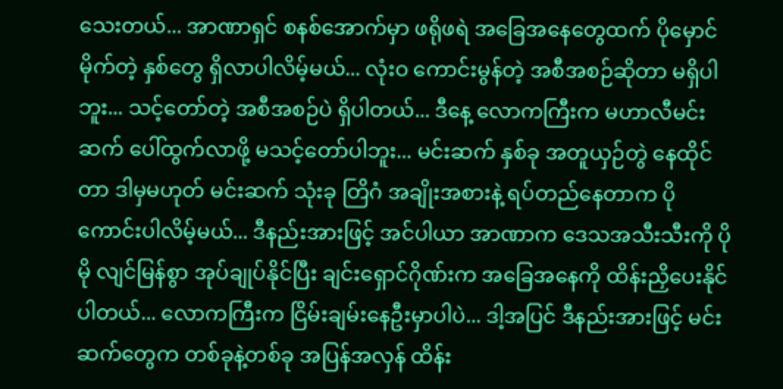သေးတယ်... အာဏာရှင် စနစ်အောက်မှာ ဖရိုဖရဲ အခြေအနေတွေထက် ပိုမှောင်မိုက်တဲ့ နှစ်တွေ ရှိလာပါလိမ့်မယ်... လုံးဝ ကောင်းမွန်တဲ့ အစီအစဉ်ဆိုတာ မရှိပါဘူး... သင့်တော်တဲ့ အစီအစဉ်ပဲ ရှိပါတယ်... ဒီနေ့ လောကကြီးက မဟာလီမင်းဆက် ပေါ်ထွက်လာဖို့ မသင့်တော်ပါဘူး... မင်းဆက် နှစ်ခု အတူယှဉ်တွဲ နေထိုင်တာ ဒါမှမဟုတ် မင်းဆက် သုံးခု တြိဂံ အချိုးအစားနဲ့ ရပ်တည်နေတာက ပိုကောင်းပါလိမ့်မယ်... ဒီနည်းအားဖြင့် အင်ပါယာ အာဏာက ဒေသအသီးသီးကို ပိုမို လျင်မြန်စွာ အုပ်ချုပ်နိုင်ပြီး ချင်းရှောင်ဂိုဏ်းက အခြေအနေကို ထိန်းညှိပေးနိုင်ပါတယ်... လောကကြီးက ငြိမ်းချမ်းနေဦးမှာပါပဲ... ဒါ့အပြင် ဒီနည်းအားဖြင့် မင်းဆက်တွေက တစ်ခုနဲ့တစ်ခု အပြန်အလှန် ထိန်း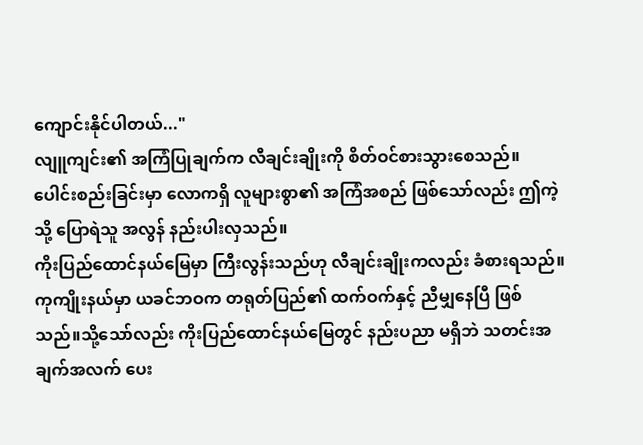ကျောင်းနိုင်ပါတယ်..."
လျူကျင်း၏ အကြံပြုချက်က လီချင်းချိုးကို စိတ်ဝင်စားသွားစေသည်။
ပေါင်းစည်းခြင်းမှာ လောကရှိ လူများစွာ၏ အကြံအစည် ဖြစ်သော်လည်း ဤကဲ့သို့ ပြောရဲသူ အလွန် နည်းပါးလှသည်။
ကိုးပြည်ထောင်နယ်မြေမှာ ကြီးလွန်းသည်ဟု လီချင်းချိုးကလည်း ခံစားရသည်။ ကုကျိုးနယ်မှာ ယခင်ဘဝက တရုတ်ပြည်၏ ထက်ဝက်နှင့် ညီမျှနေပြီ ဖြစ်သည်။သို့သော်လည်း ကိုးပြည်ထောင်နယ်မြေတွင် နည်းပညာ မရှိဘဲ သတင်းအချက်အလက် ပေး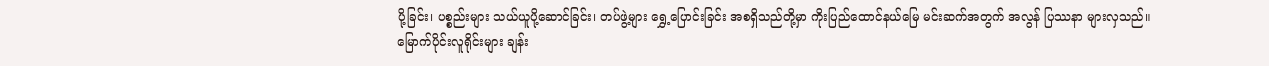ပို့ခြင်း၊ ပစ္စည်းများ သယ်ယူပို့ဆောင်ခြင်း၊ တပ်ဖွဲ့များ ရွှေ့ပြောင်းခြင်း အစရှိသည်တို့မှာ ကိုးပြည်ထောင်နယ်မြေ မင်းဆက်အတွက် အလွန် ပြဿနာ များလှသည်။
မြောက်ပိုင်းလူရိုင်းများ ချန်း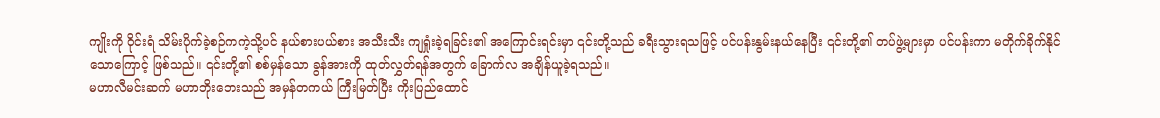ကျိုးကို ဝိုင်းရံ သိမ်းပိုက်ခဲ့စဉ်ကကဲ့သို့ပင် နယ်စားပယ်စား အသီးသီး ကျရှုံးခဲ့ရခြင်း၏ အကြောင်းရင်းမှာ ၎င်းတို့သည် ခရီးသွားရသဖြင့် ပင်ပန်းနွမ်းနယ်နေပြီး ၎င်းတို့၏ တပ်ဖွဲ့များမှာ ပင်ပန်းကာ မတိုက်ခိုက်နိုင်သောကြောင့် ဖြစ်သည်။ ၎င်းတို့၏ စစ်မှန်သော ခွန်အားကို ထုတ်လွှတ်ရန်အတွက် ခြောက်လ အချိန်ယူခဲ့ရသည်။
မဟာလီမင်းဆက် မဟာဘိုးဘေးသည် အမှန်တကယ် ကြီးမြတ်ပြီး ကိုးပြည်ထောင်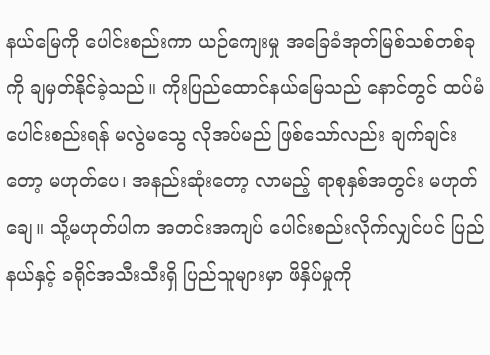နယ်မြေကို ပေါင်းစည်းကာ ယဉ်ကျေးမှု အခြေခံအုတ်မြစ်သစ်တစ်ခုကို ချမှတ်နိုင်ခဲ့သည်။ ကိုးပြည်ထောင်နယ်မြေသည် နောင်တွင် ထပ်မံ ပေါင်းစည်းရန် မလွဲမသွေ လိုအပ်မည် ဖြစ်သော်လည်း ချက်ချင်းတော့ မဟုတ်ပေ၊ အနည်းဆုံးတော့ လာမည့် ရာစုနှစ်အတွင်း မဟုတ်ချေ။ သို့မဟုတ်ပါက အတင်းအကျပ် ပေါင်းစည်းလိုက်လျှင်ပင် ပြည်နယ်နှင့် ခရိုင်အသီးသီးရှိ ပြည်သူများမှာ ဖိနှိပ်မှုကို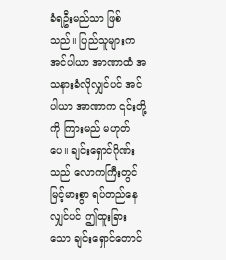ခံရဦးမည်သာ ဖြစ်သည်။ ပြည်သူများက အင်ပါယာ အာဏာထံ အသနားခံလိုလျှင်ပင် အင်ပါယာ အာဏာက ၎င်းတို့ကို ကြားမည် မဟုတ်ပေ။ ချင်းရှောင်ဂိုဏ်းသည် လောကကြီးတွင် မြင့်မားစွာ ရပ်တည်နေလျှင်ပင် ဤထူးခြားသော ချင်းရှောင်တောင်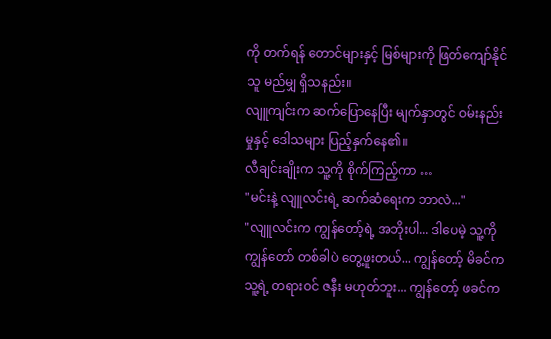ကို တက်ရန် တောင်များနှင့် မြစ်များကို ဖြတ်ကျော်နိုင်သူ မည်မျှ ရှိသနည်း။
လျူကျင်းက ဆက်ပြောနေပြီး မျက်နှာတွင် ဝမ်းနည်းမှုနှင့် ဒေါသများ ပြည့်နှက်နေ၏။
လီချင်းချိုးက သူ့ကို စိုက်ကြည့်ကာ …
"မင်းနဲ့ လျူလင်းရဲ့ ဆက်ဆံရေးက ဘာလဲ..."
"လျူလင်းက ကျွန်တော့်ရဲ့ အဘိုးပါ... ဒါပေမဲ့ သူ့ကို ကျွန်တော် တစ်ခါပဲ တွေ့ဖူးတယ်... ကျွန်တော့် မိခင်က သူ့ရဲ့ တရားဝင် ဇနီး မဟုတ်ဘူး... ကျွန်တော့် ဖခင်က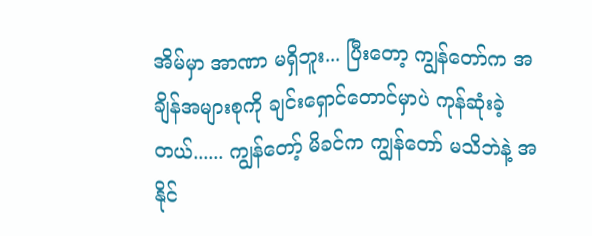အိမ်မှာ အာဏာ မရှိဘူး... ပြီးတော့ ကျွန်တော်က အချိန်အများစုကို ချင်းရှောင်တောင်မှာပဲ ကုန်ဆုံးခဲ့တယ်...... ကျွန်တော့် မိခင်က ကျွန်တော် မသိဘဲနဲ့ အနိုင်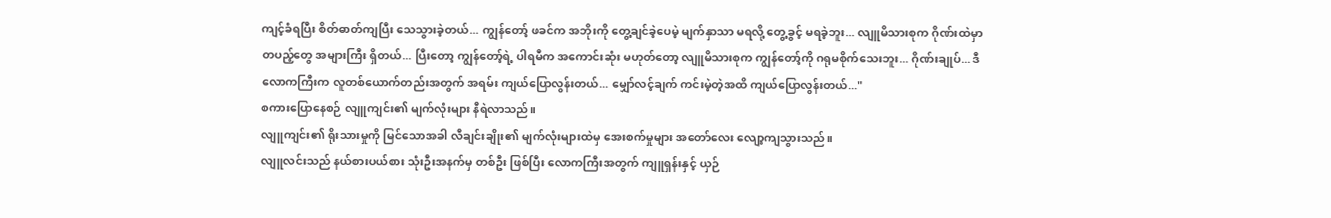ကျင့်ခံရပြီး စိတ်ဓာတ်ကျပြီး သေသွားခဲ့တယ်... ကျွန်တော့် ဖခင်က အဘိုးကို တွေ့ချင်ခဲ့ပေမဲ့ မျက်နှာသာ မရလို့ တွေ့ခွင့် မရခဲ့ဘူး... လျူမိသားစုက ဂိုဏ်းထဲမှာ တပည့်တွေ အများကြီး ရှိတယ်... ပြီးတော့ ကျွန်တော့်ရဲ့ ပါရမီက အကောင်းဆုံး မဟုတ်တော့ လျူမိသားစုက ကျွန်တော့်ကို ဂရုမစိုက်သေးဘူး... ဂိုဏ်းချုပ်... ဒီလောကကြီးက လူတစ်ယောက်တည်းအတွက် အရမ်း ကျယ်ပြောလွန်းတယ်... မျှော်လင့်ချက် ကင်းမဲ့တဲ့အထိ ကျယ်ပြောလွန်းတယ်..."
စကားပြောနေစဉ် လျူကျင်း၏ မျက်လုံးများ နီရဲလာသည်။
လျူကျင်း၏ ရိုးသားမှုကို မြင်သောအခါ လီချင်းချိုး၏ မျက်လုံးများထဲမှ အေးစက်မှုများ အတော်လေး လျော့ကျသွားသည်။
လျူလင်းသည် နယ်စားပယ်စား သုံးဦးအနက်မှ တစ်ဦး ဖြစ်ပြီး လောကကြီးအတွက် ကျူရှန်းနှင့် ယှဉ်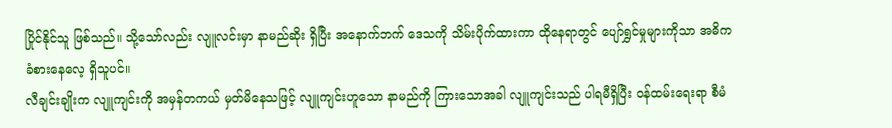ပြိုင်နိုင်သူ ဖြစ်သည်။ သို့သော်လည်း လျူလင်းမှာ နာမည်ဆိုး ရှိပြီး အနောက်ဘက် ဒေသကို သိမ်းပိုက်ထားကာ ထိုနေရာတွင် ပျော်ရွှင်မှုများကိုသာ အဓိက ခံစားနေလေ့ ရှိသူပင်။
လီချင်းချိုးက လျူကျင်းကို အမှန်တကယ် မှတ်မိနေသဖြင့် လျူကျင်းဟူသော နာမည်ကို ကြားသောအခါ လျူကျင်းသည် ပါရမီရှိပြီး ဝန်ထမ်းရေးရာ စီမံ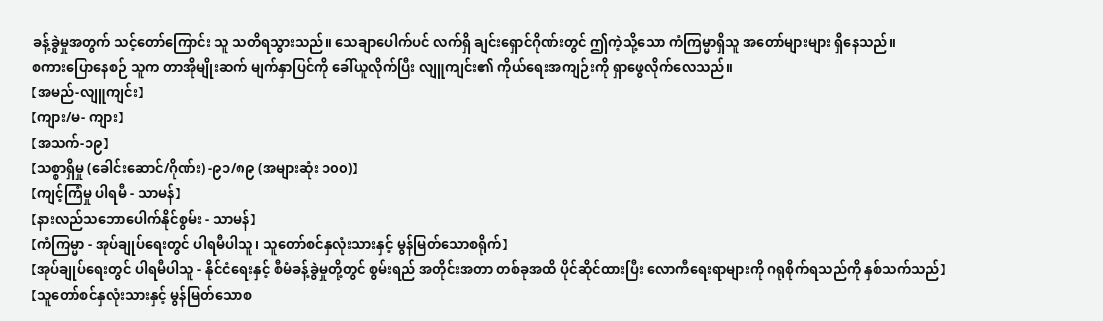ခန့်ခွဲမှုအတွက် သင့်တော်ကြောင်း သူ သတိရသွားသည်။ သေချာပေါက်ပင် လက်ရှိ ချင်းရှောင်ဂိုဏ်းတွင် ဤကဲ့သို့သော ကံကြမ္မာရှိသူ အတော်များများ ရှိနေသည်။
စကားပြောနေစဉ် သူက တာအိုမျိုးဆက် မျက်နှာပြင်ကို ခေါ်ယူလိုက်ပြီး လျူကျင်း၏ ကိုယ်ရေးအကျဉ်းကို ရှာဖွေလိုက်လေသည်။
【အမည်-လျူကျင်း】
【ကျား/မ- ကျား】
【အသက်-၁၉】
【သစ္စာရှိမှု (ခေါင်းဆောင်/ဂိုဏ်း) -၉၁/၈၉ (အများဆုံး ၁၀၀)】
【ကျင့်ကြံမှု ပါရမီ - သာမန်】
【နားလည်သဘောပေါက်နိုင်စွမ်း - သာမန်】
【ကံကြမ္မာ - အုပ်ချုပ်ရေးတွင် ပါရမီပါသူ၊ သူတော်စင်နှလုံးသားနှင့် မွန်မြတ်သောစရိုက်】
【အုပ်ချုပ်ရေးတွင် ပါရမီပါသူ - နိုင်ငံရေးနှင့် စီမံခန့်ခွဲမှုတို့တွင် စွမ်းရည် အတိုင်းအတာ တစ်ခုအထိ ပိုင်ဆိုင်ထားပြီး လောကီရေးရာများကို ဂရုစိုက်ရသည်ကို နှစ်သက်သည်】
【သူတော်စင်နှလုံးသားနှင့် မွန်မြတ်သောစ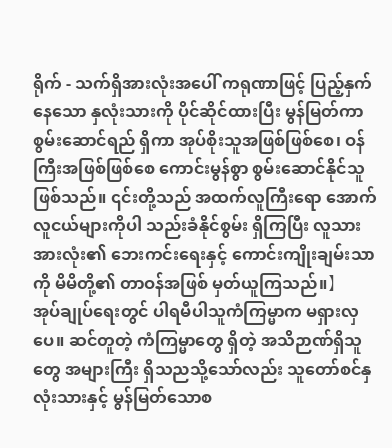ရိုက် - သက်ရှိအားလုံးအပေါ် ကရုဏာဖြင့် ပြည့်နှက်နေသော နှလုံးသားကို ပိုင်ဆိုင်ထားပြီး မွန်မြတ်ကာ စွမ်းဆောင်ရည် ရှိကာ အုပ်စိုးသူအဖြစ်ဖြစ်စေ၊ ဝန်ကြီးအဖြစ်ဖြစ်စေ ကောင်းမွန်စွာ စွမ်းဆောင်နိုင်သူ ဖြစ်သည်။ ၎င်းတို့သည် အထက်လူကြီးရော အောက်လူငယ်များကိုပါ သည်းခံနိုင်စွမ်း ရှိကြပြီး လူသားအားလုံး၏ ဘေးကင်းရေးနှင့် ကောင်းကျိုးချမ်းသာကို မိမိတို့၏ တာဝန်အဖြစ် မှတ်ယူကြသည်။】
အုပ်ချုပ်ရေးတွင် ပါရမီပါသူကံကြမ္မာက မရှားလှပေ။ ဆင်တူတဲ့ ကံကြမ္မာတွေ ရှိတဲ့ အသိဉာဏ်ရှိသူတွေ အများကြီး ရှိသညသို့သော်လည်း သူတော်စင်နှလုံးသားနှင့် မွန်မြတ်သောစ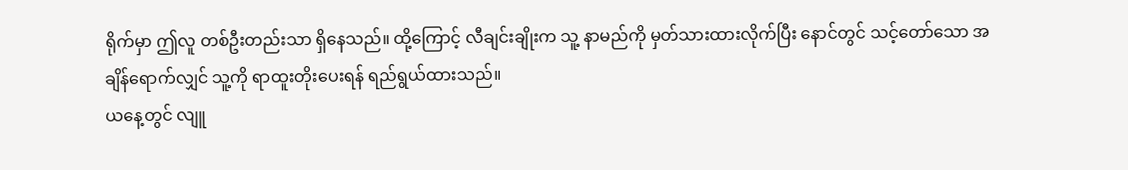ရိုက်မှာ ဤလူ တစ်ဦးတည်းသာ ရှိနေသည်။ ထို့ကြောင့် လီချင်းချိုးက သူ့ နာမည်ကို မှတ်သားထားလိုက်ပြီး နောင်တွင် သင့်တော်သော အချိန်ရောက်လျှင် သူ့ကို ရာထူးတိုးပေးရန် ရည်ရွယ်ထားသည်။
ယနေ့တွင် လျူ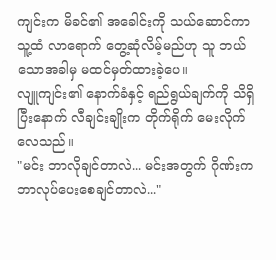ကျင်းက မိခင်၏ အခေါင်းကို သယ်ဆောင်ကာ သူ့ထံ လာရောက် တွေ့ဆုံလိမ့်မည်ဟု သူ ဘယ်သောအခါမှ မထင်မှတ်ထားခဲ့ပေ။
လျူကျင်း၏ နောက်ခံနှင့် ရည်ရွယ်ချက်ကို သိရှိပြီးနောက် လီချင်းချိုးက တိုက်ရိုက် မေးလိုက်လေသည်။
"မင်း ဘာလိုချင်တာလဲ... မင်းအတွက် ဂိုဏ်းက ဘာလုပ်ပေးစေချင်တာလဲ..."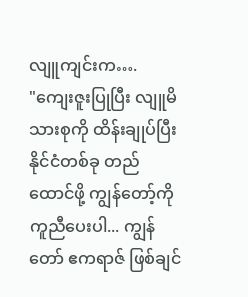လျူကျင်းက….
"ကျေးဇူးပြုပြီး လျူမိသားစုကို ထိန်းချုပ်ပြီး နိုင်ငံတစ်ခု တည်ထောင်ဖို့ ကျွန်တော့်ကို ကူညီပေးပါ... ကျွန်တော် ဧကရာဇ် ဖြစ်ချင်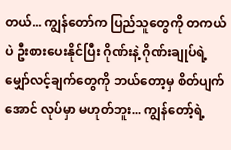တယ်... ကျွန်တော်က ပြည်သူတွေကို တကယ်ပဲ ဦးစားပေးနိုင်ပြီး ဂိုဏ်းနဲ့ ဂိုဏ်းချုပ်ရဲ့ မျှော်လင့်ချက်တွေကို ဘယ်တော့မှ စိတ်ပျက်အောင် လုပ်မှာ မဟုတ်ဘူး... ကျွန်တော့်ရဲ့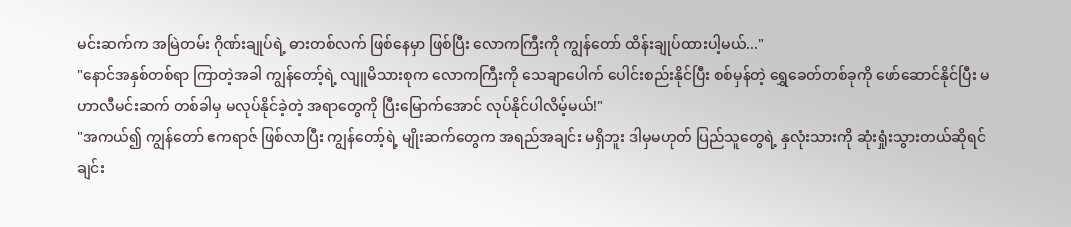မင်းဆက်က အမြဲတမ်း ဂိုဏ်းချုပ်ရဲ့ ဓားတစ်လက် ဖြစ်နေမှာ ဖြစ်ပြီး လောကကြီးကို ကျွန်တော် ထိန်းချုပ်ထားပါ့မယ်..."
"နောင်အနှစ်တစ်ရာ ကြာတဲ့အခါ ကျွန်တော့်ရဲ့ လျူမိသားစုက လောကကြီးကို သေချာပေါက် ပေါင်းစည်းနိုင်ပြီး စစ်မှန်တဲ့ ရွှေခေတ်တစ်ခုကို ဖော်ဆောင်နိုင်ပြီး မဟာလီမင်းဆက် တစ်ခါမှ မလုပ်နိုင်ခဲ့တဲ့ အရာတွေကို ပြီးမြောက်အောင် လုပ်နိုင်ပါလိမ့်မယ်!"
"အကယ်၍ ကျွန်တော် ဧကရာဇ် ဖြစ်လာပြီး ကျွန်တော့်ရဲ့ မျိုးဆက်တွေက အရည်အချင်း မရှိဘူး ဒါမှမဟုတ် ပြည်သူတွေရဲ့ နှလုံးသားကို ဆုံးရှုံးသွားတယ်ဆိုရင် ချင်း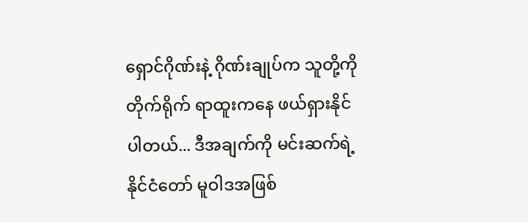ရှောင်ဂိုဏ်းနဲ့ ဂိုဏ်းချုပ်က သူတို့ကို တိုက်ရိုက် ရာထူးကနေ ဖယ်ရှားနိုင်ပါတယ်... ဒီအချက်ကို မင်းဆက်ရဲ့ နိုင်ငံတော် မူဝါဒအဖြစ်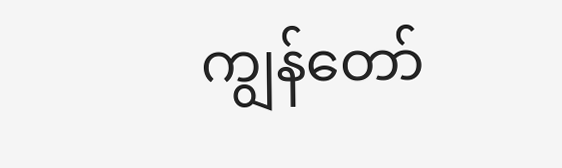ကျွန်တော်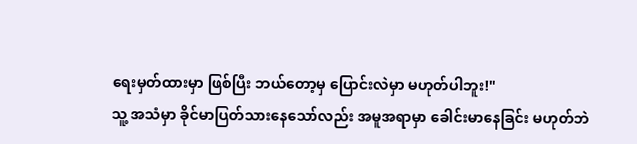ရေးမှတ်ထားမှာ ဖြစ်ပြီး ဘယ်တော့မှ ပြောင်းလဲမှာ မဟုတ်ပါဘူး!"
သူ့ အသံမှာ ခိုင်မာပြတ်သားနေသော်လည်း အမူအရာမှာ ခေါင်းမာနေခြင်း မဟုတ်ဘဲ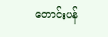တောင်းပန်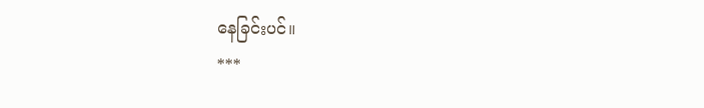နေခြင်းပင်။
***